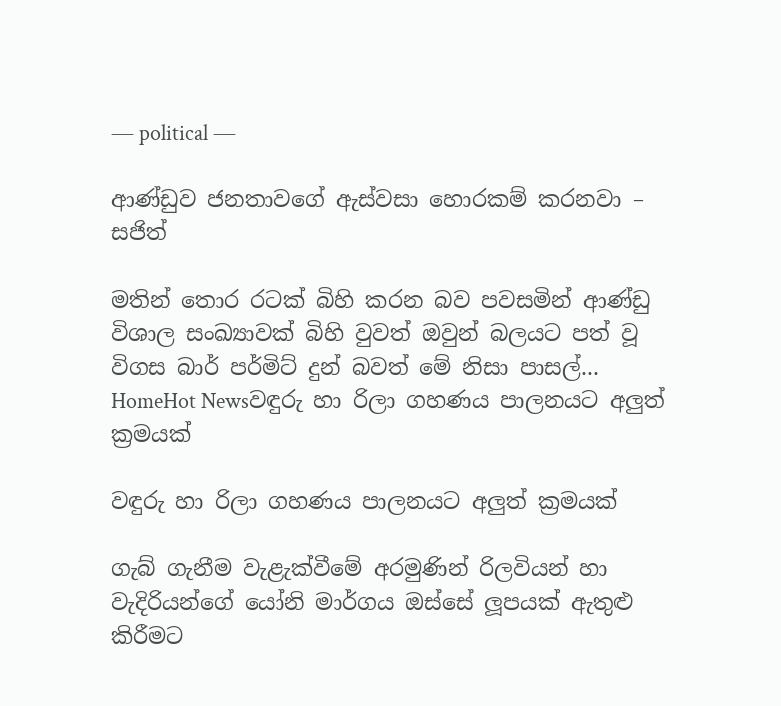― political ―

ආණ්ඩුව ජනතාවගේ ඇස්වසා හොරකම් කරනවා – සජිත්

මතින් තොර රටක් බිහි කරන බව පවසමින් ආණ්ඩු විශාල සංඛ්‍යාවක් බිහි වුවත් ඔවුන් බලයට පත් වූ විගස බාර් පර්මිට් දුන් බවත් මේ නිසා පාසල්...
HomeHot Newsවඳුරු හා රිලා ගහණය පාලනයට අලුත් ක්‍රමයක්

වඳුරු හා රිලා ගහණය පාලනයට අලුත් ක්‍රමයක්

ගැබ් ගැනීම වැළැක්වීමේ අරමුණින් රිලවියන් හා වැදිරියන්ගේ යෝනි මාර්ගය ඔස්සේ ලූපයක් ඇතුළු කිරීමට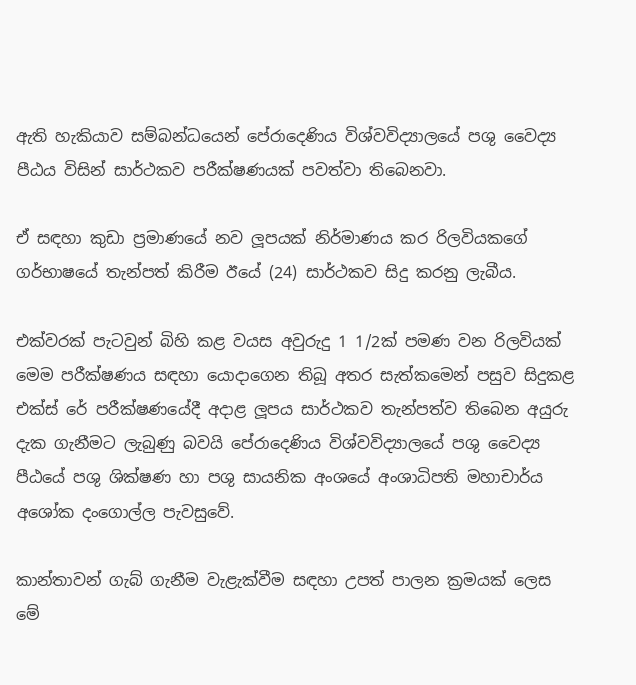ඇති හැකියාව සම්බන්ධයෙන් පේරාදෙණිය විශ්වවිද්‍යාලයේ පශු වෛද්‍ය පීඨය විසින් සාර්ථකව පරීක්ෂණයක් පවත්වා තිබෙනවා.

ඒ සඳහා කුඩා ප්‍රමාණයේ නව ලූපයක් නිර්මාණය කර රිලවියකගේ ගර්භාෂයේ තැන්පත් කිරීම ඊයේ (24) සාර්ථකව සිදු කරනු ලැබීය.

එක්වරක් පැටවුන් බිහි කළ වයස අවුරුදු 1 1/2ක් පමණ වන රිලවියක් මෙම පරීක්ෂණය සඳහා යොදාගෙන තිබූ අතර සැත්කමෙන් පසුව සිදුකළ එක්ස් රේ පරීක්ෂණයේදී අදාළ ලූපය සාර්ථකව තැන්පත්ව තිබෙන අයුරු දැක ගැනීමට ලැබුණු බවයි පේරාදෙණිය විශ්වවිද්‍යාලයේ පශු වෛද්‍ය පීඨයේ පශු ශික්ෂණ හා පශු සායනික අංශයේ අංශාධිපති මහාචාර්ය අශෝක දංගොල්ල පැවසුවේ.

කාන්තාවන් ගැබ් ගැනීම වැළැක්වීම සඳහා උපත් පාලන ක්‍රමයක් ලෙස මේ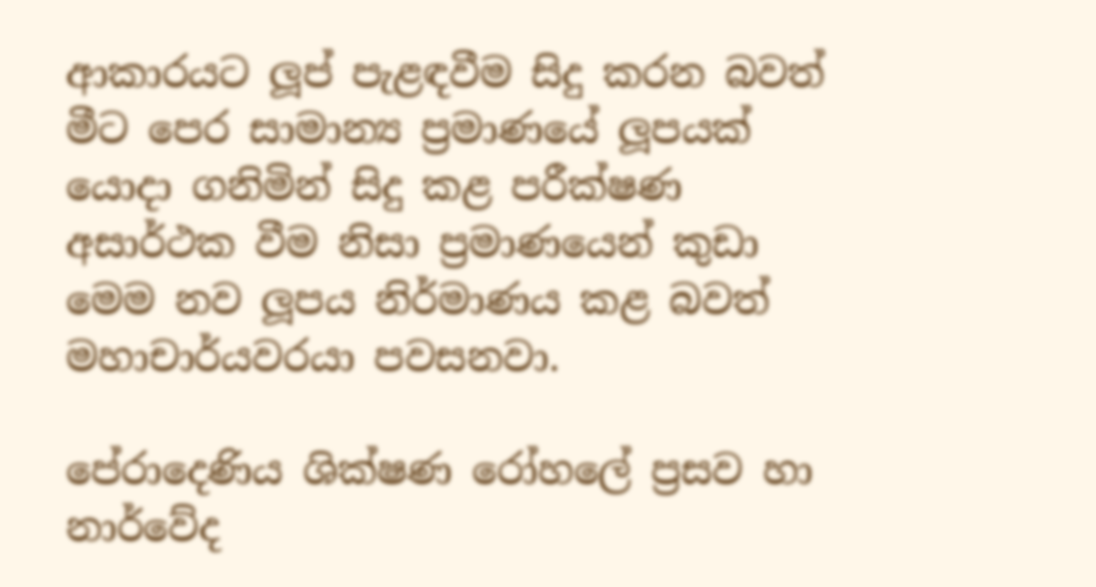ආකාරයට ලූප් පැළඳවීම සිදු කරන බවත් මීට පෙර සාමාන්‍ය ප්‍රමාණයේ ලූපයක් යොදා ගනිමින් සිදු කළ පරීක්ෂණ අසාර්ථක වීම නිසා ප්‍රමාණයෙන් කුඩා මෙම නව ලූපය නිර්මාණය කළ බවත් මහාචාර්යවරයා පවසනවා.

පේරාදෙණිය ශික්ෂණ රෝහලේ ප්‍රසව හා නාර්වේද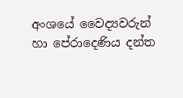අංශයේ වෛද්‍යවරුන් හා පේරාදෙණිය දන්ත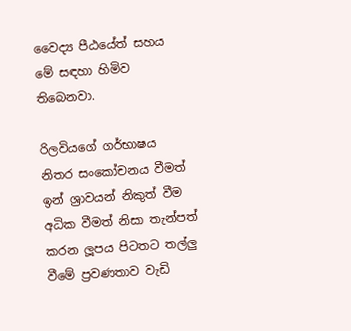වෛද්‍ය පීඨයේත් සහය මේ සඳහා හිමිව තිබෙනවා.

රිලවියගේ ගර්භාෂය නිතර සංකෝචනය වීමත් ඉන් ශ්‍රාවයන් නිකුත් වීම අධික වීමත් නිසා තැන්පත් කරන ලූපය පිටතට තල්ලු වීමේ ප්‍රවණතාව වැඩි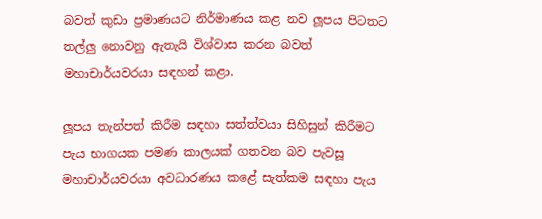බවත් කුඩා ප්‍රමාණයට නිර්මාණය කළ නව ලූපය පිටතට තල්ලු නොවනු ඇතැයි විශ්වාස කරන බවත් මහාචාර්යවරයා සඳහන් කළා.

ලූපය තැන්පත් කිරීම සඳහා සත්ත්වයා සිහිසුන් කිරීමට පැය භාගයක පමණ කාලයක් ගතවන බව පැවසූ මහාචාර්යවරයා අවධාරණය කළේ සැත්කම සඳහා පැය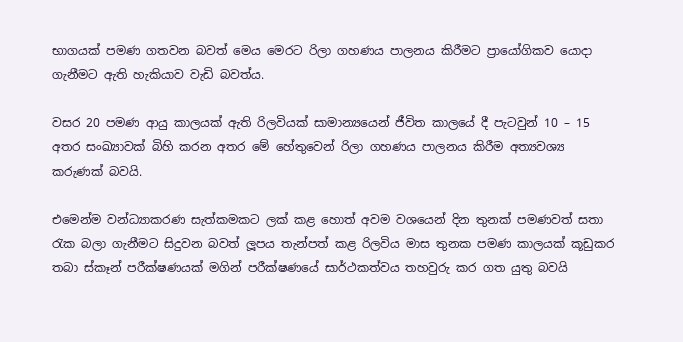භාගයක් පමණ ගතවන බවත් මෙය මෙරට රිලා ගහණය පාලනය කිරීමට ප්‍රායෝගිකව යොදා ගැනීමට ඇති හැකියාව වැඩි බවත්ය.

වසර 20 පමණ ආයු කාලයක් ඇති රිලවියක් සාමාන්‍යයෙන් ජීවිත කාලයේ දී පැටවුන් 10 – 15 අතර සංඛ්‍යාවක් බිහි කරන අතර මේ හේතුවෙන් රිලා ගහණය පාලනය කිරීම අත්‍යවශ්‍ය කරුණක් බවයි.

එමෙන්ම වන්ධ්‍යාකරණ සැත්කමකට ලක් කළ හොත් අවම වශයෙන් දින තුනක් පමණවත් සතා රැක බලා ගැනීමට සිදුවන බවත් ලූපය තැන්පත් කළ රිලවිය මාස තුනක පමණ කාලයක් කූඩුකර තබා ස්කෑන් පරීක්ෂණයක් මගින් පරීක්ෂණයේ සාර්ථකත්වය තහවුරු කර ගත යුතු බවයි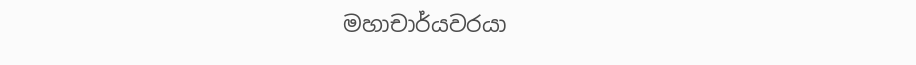මහාචාර්යවරයා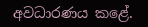අවධාරණය කළේ.